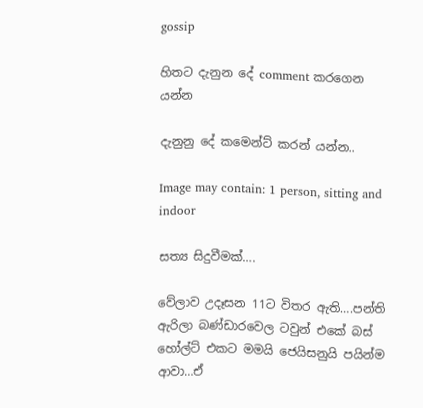gossip

හිතට දැනුන දේ comment කරගෙන යන්න

දැනුනු දේ කමෙන්ට් කරන් යන්න..

Image may contain: 1 person, sitting and indoor

සත්‍ය සිදුවීමක්….

වේලාව උදෑසන 11ට විතර ඇති….පන්ති ඇරිලා බණ්ඩාරවෙල ටවුන් එකේ බස් හෝල්ට් එකට මමයි ජෙයිසනුයි පයින්ම ආවා…ඒ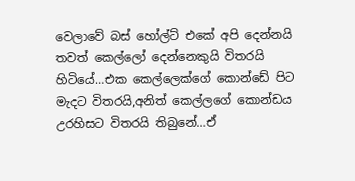වෙලාවේ බස් හෝල්ට් එකේ අපි දෙන්නයි තවත් කෙල්ලෝ දෙන්නෙකුයි විතරයි හිටියේ…එක කෙල්ලෙක්ගේ කොන්ඩේ පිට මැදට විතරයි,අනිත් කෙල්ලගේ කොන්ඩය උරහිසට විතරයි තිබුනේ…ඒ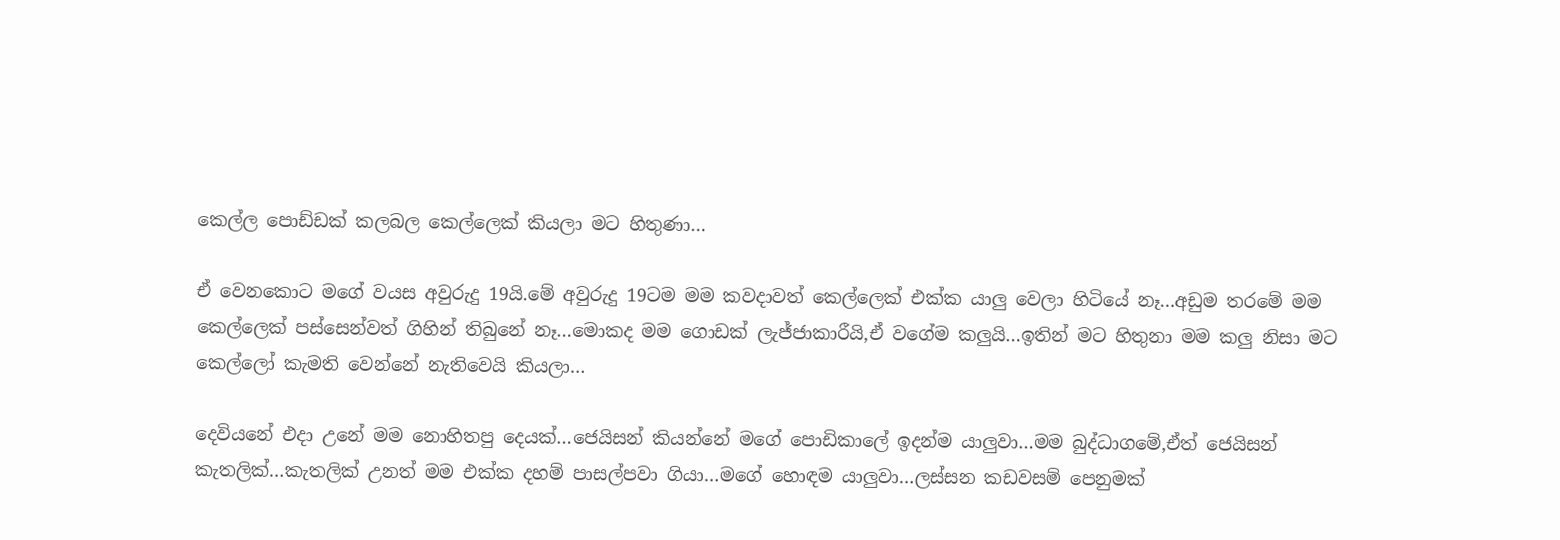කෙල්ල පොඩ්ඩක් කලබල කෙල්ලෙක් කියලා මට හිතුණා…

ඒ වෙනකොට මගේ වයස අවුරුදු 19යි.මේ අවුරුදු 19ටම මම කවදාවත් කෙල්ලෙක් එක්ක යාලු වෙලා හිටියේ නෑ…අඩුම තරමේ මම කෙල්ලෙක් පස්සෙන්වත් ගිහින් තිබුනේ නෑ…මොකද මම ගොඩක් ලැජ්ජාකාරීයි,ඒ වගේම කලුයි…ඉතින් මට හිතුනා මම කලු නිසා මට කෙල්ලෝ කැමති වෙන්නේ නැතිවෙයි කියලා…

දෙවියනේ එදා උනේ මම නොහිතපු දෙයක්…ජෙයිසන් කියන්නේ මගේ පොඩිකාලේ ඉදන්ම යාලුවා…මම බුද්ධාගමේ,ඒත් ජෙයිසන් කැතලික්…කැතලික් උනත් මම එක්ක දහම් පාසල්පවා ගියා…මගේ හොඳම යාලුවා…ලස්සන කඩවසම් පෙනුමක්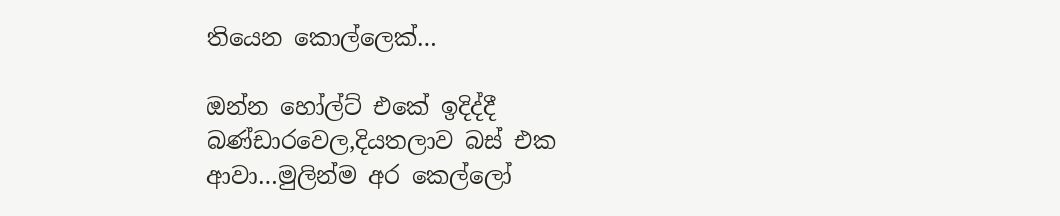තියෙන කොල්ලෙක්…

ඔන්න හෝල්ට් එකේ ඉදිද්දී බණ්ඩාරවෙල,දියතලාව බස් එක ආවා…මුලින්ම අර කෙල්ලෝ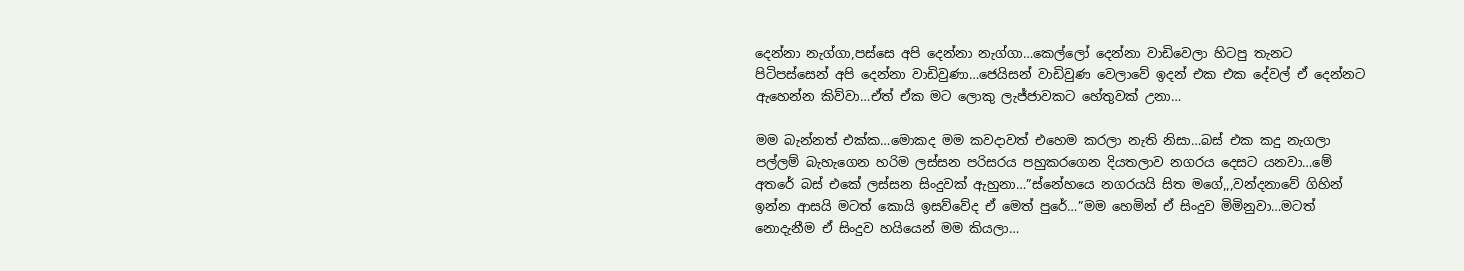දෙන්නා නැග්ගා,පස්සෙ අපි දෙන්නා නැග්ගා…කෙල්ලෝ දෙන්නා වාඩිවෙලා හිටපු තැනට පිටිපස්සෙන් අපි දෙන්නා වාඩිවුණා…ජෙයිසන් වාඩිවුණ වෙලාවේ ඉදන් එක එක දේවල් ඒ දෙන්නට ඇහෙන්න කිව්වා…ඒත් ඒක මට ලොකු ලැජ්ජාවකට හේතුවක් උනා…

මම බැන්නත් එක්ක…මොකද මම කවදාවත් එහෙම කරලා නැති නිසා…බස් එක කදු නැගලා පල්ලම් බැහැගෙන හරිම ලස්සන පරිසරය පහුකරගෙන දියතලාව නගරය දෙසට යනවා…මේ අතරේ බස් එකේ ලස්සන සිංදුවක් ඇහුනා…”ස්නේහයෙ නගරයයි සිත මගේ,,,වන්දනාවේ ගිහින් ඉන්න ආසයි මටත් කොයි ඉසව්වේද ඒ මෙත් පුරේ…”මම හෙමින් ඒ සිංදුව මිමිනුවා…මටත් නොදැනීම ඒ සිංදුව හයියෙන් මම කියලා…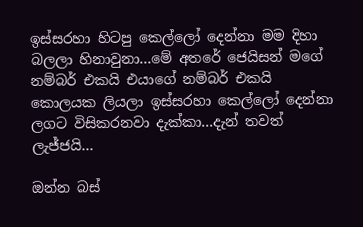ඉස්සරහා හිටපු කෙල්ලෝ දෙන්නා මම දිහා බලලා හිනාවුනා…මේ අතරේ ජෙයිසන් මගේ නම්බර් එකයි එයාගේ නම්බර් එකයි කොලයක ලියලා ඉස්සරහා කෙල්ලෝ දෙන්නා ලගට විසිකරනවා දැක්කා…දැන් තවත් ලැජ්ජයි…

ඔන්න බස්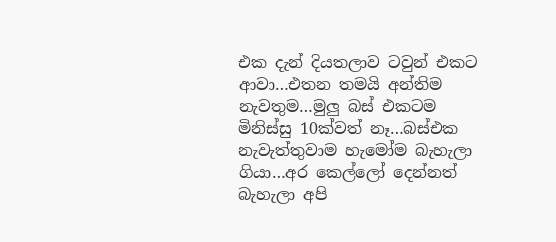එක දැන් දියතලාව ටවුන් එකට ආවා…එතන තමයි අන්තිම නැවතුම…මුලු බස් එකටම මිනිස්සු 10ක්වත් නෑ…බස්එක නැවැත්තුවාම හැමෝම බැහැලා ගියා…අර කෙල්ලෝ දෙන්නත් බැහැලා අපි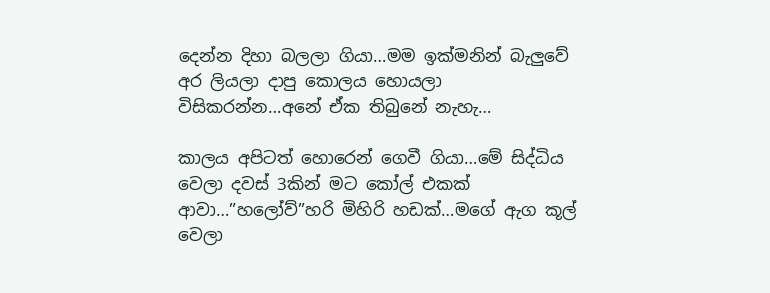දෙන්න දිහා බලලා ගියා…මම ඉක්මනින් බැලුවේ අර ලියලා දාපු කොලය හොයලා විසිකරන්න…අනේ ඒක තිබුනේ නැහැ…

කාලය අපිටත් හොරෙන් ගෙවී ගියා…මේ සිද්ධිය වෙලා දවස් 3කින් මට කෝල් එකක් ආවා…”හලෝව්”හරි මිහිරි හඩක්…මගේ ඇග කූල් වෙලා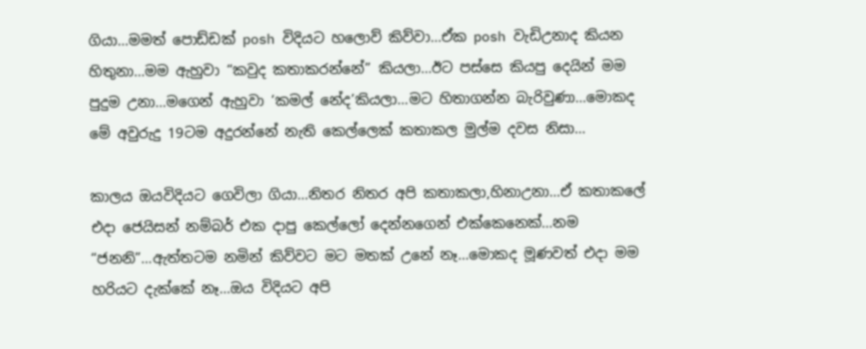ගියා…මමත් පොඩ්ඩක් posh විදියට හලොව් කිව්වා…ඒක posh වැඩිඋනාද කියන හිතුනා…මම ඇහුවා “කවුද කතාකරන්නේ” කියලා…ඊට පස්සෙ කියපු දෙයින් මම පුදුම උනා…මගෙන් ඇහුවා ‘කමල් නේද’කියලා…මට හිතාගන්න බැරිවුණා…මොකද මේ අවුරුදු 19ටම අදුරන්නේ නැති කෙල්ලෙක් කතාකල මුල්ම දවස නිසා…

කාලය ඔයවිදියට ගෙවිලා ගියා…නිතර නිතර අපි කතාකලා,හිනාඋනා…ඒ කතාකලේ එදා ජෙයිසන් නම්බර් එක දාපු කෙල්ලෝ දෙන්නගෙන් එක්කෙනෙක්…නම “ජනනි”…ඇත්තටම නමින් කිව්වට මට මතක් උනේ නෑ…මොකද මූණවත් එදා මම හරියට දැක්කේ නෑ…ඔය විදියට අපි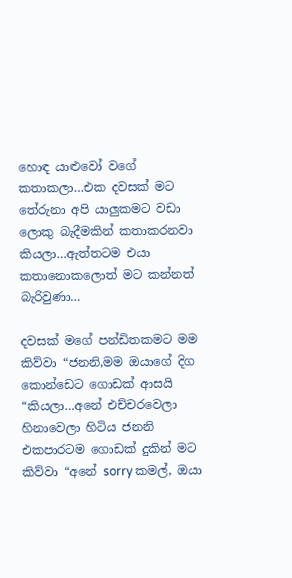හොඳ යාළුවෝ වගේ කතාකලා…එක දවසක් මට තේරුනා අපි යාලුකමට වඩා ලොකු බැදීමකින් කතාකරනවා කියලා…ඇත්තටම එයා කතානොකලොත් මට කන්නත් බැරිවුණා…

දවසක් මගේ පන්ඩිතකමට මම කිව්වා “ජනනි,මම ඔයාගේ දිග කොන්ඩෙට ගොඩක් ආසයි “කියලා…අනේ එච්චරවෙලා හිනාවෙලා හිටිය ජනනි එකපාරටම ගොඩක් දුකින් මට කිව්වා “අනේ sorry කමල්, ඔයා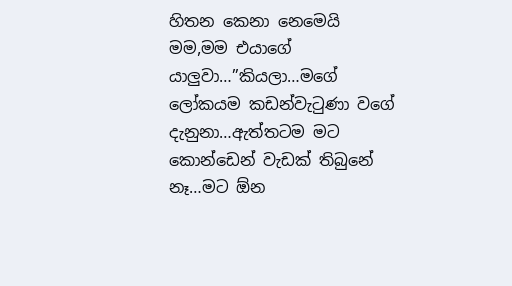හිතන කෙනා නෙමෙයි මම,මම එයාගේ යාලුවා…”කියලා…මගේ ලෝකයම කඩන්වැටුණා වගේ දැනුනා…ඇත්තටම මට කොන්ඩෙන් වැඩක් තිබුනේ නෑ…මට ඕන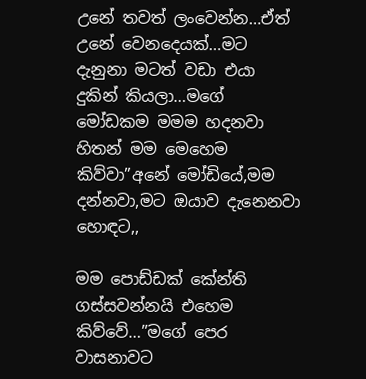උනේ තවත් ලංවෙන්න…ඒත් උනේ වෙනදෙයක්…මට දැනුනා මටත් වඩා එයා දුකින් කියලා…මගේ මෝඩකම මමම හදනවා හිතන් මම මෙහෙම කිව්වා”අනේ මෝඩියේ,මම දන්නවා,මට ඔයාව දැනෙනවා හොඳට,,

මම පොඩ්ඩක් කේන්ති ගස්සවන්නයි එහෙම කිව්වේ…”මගේ පෙර වාසනාවට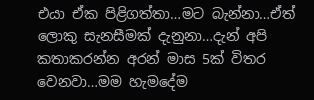එයා ඒක පිළිගත්තා…මට බැන්නා…ඒත් ලොකු සැනසීමක් දැනුනා…දැන් අපි කතාකරන්න අරන් මාස 5ක් විතර වෙනවා…මම හැමදේම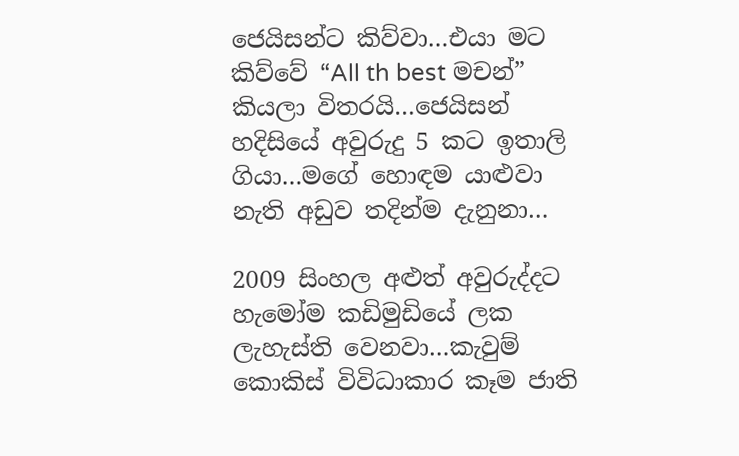ජෙයිසන්ට කිව්වා…එයා මට කිව්වේ “All th best මචන්” කියලා විතරයි…ජෙයිසන් හදිසියේ අවුරුදු 5 කට ඉතාලි ගියා…මගේ හොඳම යාළුවා නැති අඩුව තදින්ම දැනුනා…

2009 සිංහල අළුත් අවුරුද්දට හැමෝම කඩිමුඩියේ ලක ලැහැස්ති වෙනවා…කැවුම් කොකිස් විවිධාකාර කෑම ජාති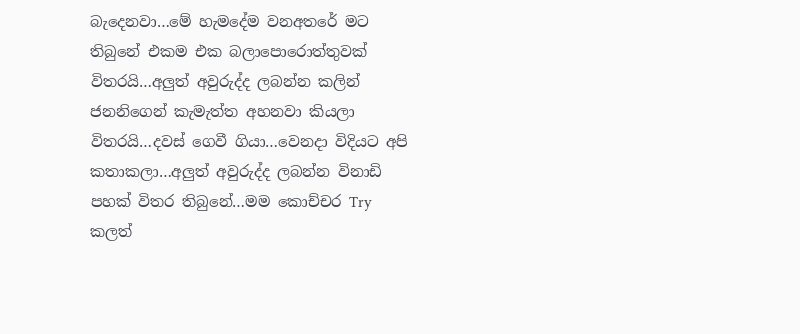බැදෙනවා…මේ හැමදේම වනඅතරේ මට තිබුනේ එකම එක බලාපොරොත්තුවක් විතරයි…අලුත් අවුරුද්ද ලබන්න කලින් ජනනිගෙන් කැමැත්ත අහනවා කියලා විතරයි…දවස් ගෙවී ගියා…වෙනදා විදියට අපි කතාකලා…අලුත් අවුරුද්ද ලබන්න විනාඩි පහක් විතර තිබුනේ…මම කොච්චර Try කලත්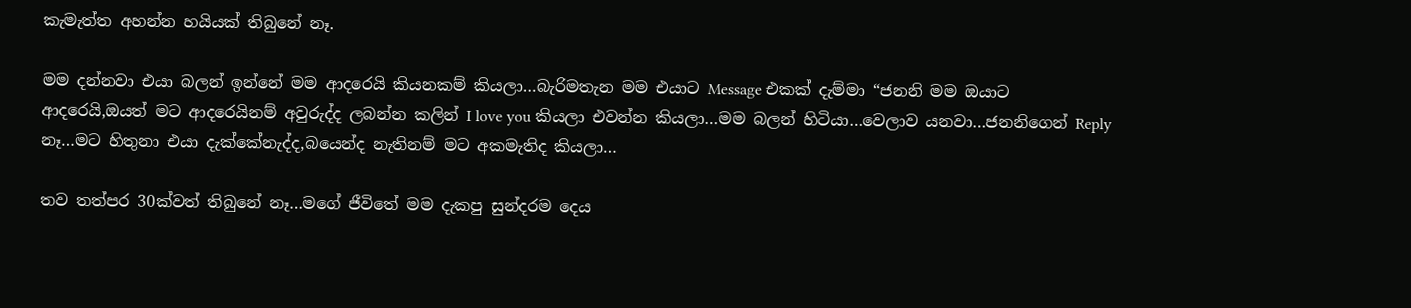කැමැත්ත අහන්න හයියක් තිබුනේ නෑ.

මම දන්නවා එයා බලන් ඉන්නේ මම ආදරෙයි කියනකම් කියලා…බැරිමතැන මම එයාට Message එකක් දැම්මා “ජනනි මම ඔයාට ආදරෙයි,ඔයත් මට ආදරෙයිනම් අවුරුද්ද ලබන්න කලින් I love you කියලා එවන්න කියලා…මම බලන් හිටියා…වෙලාව යනවා…ජනනිගෙන් Reply නෑ…මට හිතුනා එයා දැක්කේනැද්ද,බයෙන්ද නැතිනම් මට අකමැතිද කියලා…

තව තත්පර 30ක්වත් තිබුනේ නෑ…මගේ ජීවිතේ මම දැකපු සුන්දරම දෙය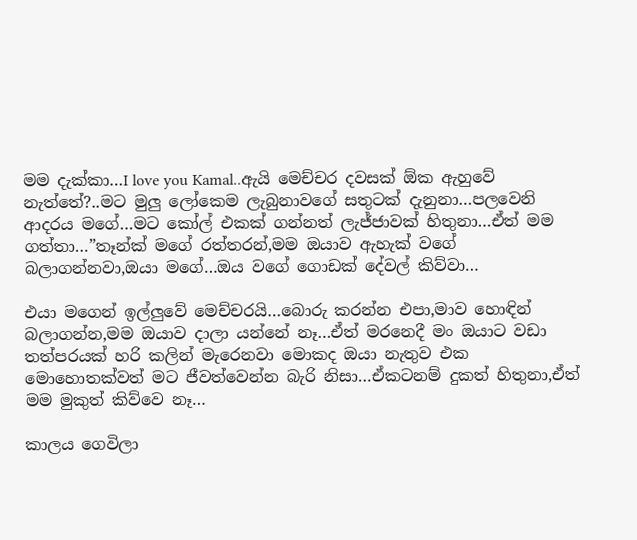මම දැක්කා…I love you Kamal..ඇයි මෙච්චර දවසක් ඕක ඇහුවේ නැත්තේ?..මට මුලු ලෝකෙම ලැබුනාවගේ සතුටක් දැනුනා…පලවෙනි ආදරය මගේ…මට කෝල් එකක් ගන්නත් ලැජ්ජාවක් හිතුනා…ඒත් මම ගත්තා…”තෑන්ක් මගේ රත්තරන්,මම ඔයාව ඇහැක් වගේ බලාගන්නවා,ඔයා මගේ…ඔය වගේ ගොඩක් දේවල් කිව්වා…

එයා මගෙන් ඉල්ලුවේ මෙච්චරයි…බොරු කරන්න එපා,මාව හොඳින් බලාගන්න,මම ඔයාව දාලා යන්නේ නෑ…ඒත් මරනෙදී මං ඔයාට වඩා තත්පරයක් හරි කලින් මැරෙනවා මොකද ඔයා නැතුව එක මොහොතක්වත් මට ජීවත්වෙන්න බැරි නිසා…ඒකටනම් දුකත් හිතුනා,ඒත් මම මුකුත් කිව්වෙ නෑ…

කාලය ගෙවිලා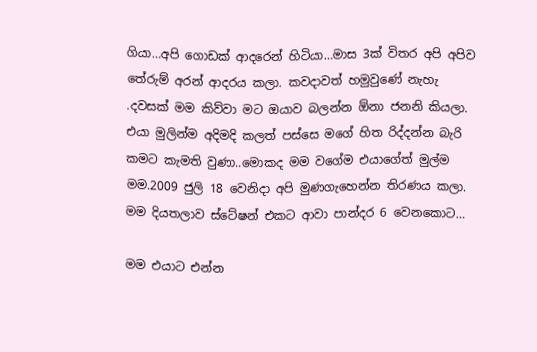ගියා…අපි ගොඩක් ආදරෙන් හිටියා…මාස 3ක් විතර අපි අපිව තේරුම් අරන් ආදරය කලා. කවදාවත් හමුවුණේ නැහැ .දවසක් මම කිව්වා මට ඔයාව බලන්න ඕනා ජනනි කියලා. එයා මුලින්ම අදිමදි කලත් පස්සෙ මගේ හිත රිද්දන්න බැරි කමට කැමති වුණා..මොකද මම වගේම එයාගේත් මුල්ම මම.2009 ජුලි 18 වෙනිදා අපි මුණගැහෙන්න තිරණය කලා. මම දියතලාව ස්ටේෂන් එකට ආවා පාන්දර 6 වෙනකොට…

මම එයාට එන්න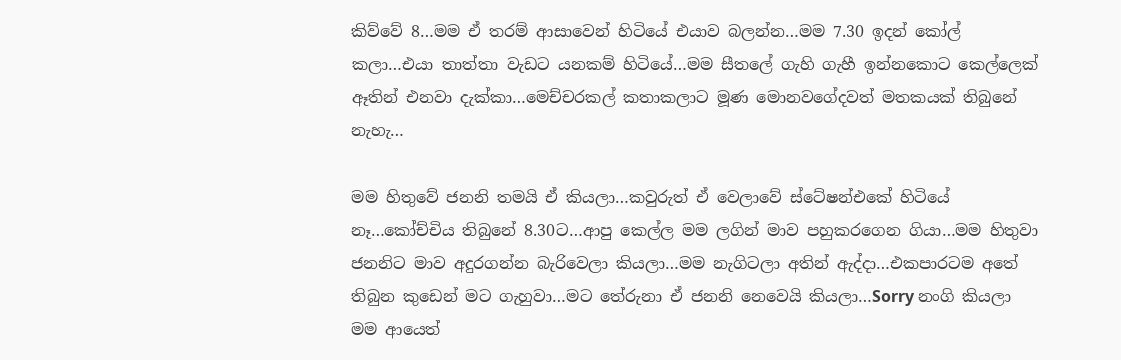කිව්වේ 8…මම ඒ තරම් ආසාවෙන් හිටියේ එයාව බලන්න…මම 7.30 ඉදන් කෝල් කලා…එයා තාත්තා වැඩට යනකම් හිටියේ…මම සීතලේ ගැහි ගැහී ඉන්නකොට කෙල්ලෙක් ඈතින් එනවා දැක්කා…මෙච්චරකල් කතාකලාට මූණ මොනවගේදවත් මතකයක් තිබුනේ නැහැ…

මම හිතුවේ ජනනි තමයි ඒ කියලා…කවුරුත් ඒ වෙලාවේ ස්ටේෂන්එකේ හිටියේ නෑ…කෝච්චිය තිබුනේ 8.30ට…ආපු කෙල්ල මම ලගින් මාව පහුකරගෙන ගියා…මම හිතුවා ජනනිට මාව අදුරගන්න බැරිවෙලා කියලා…මම නැගිටලා අතින් ඇද්දා…එකපාරටම අතේ තිබුන කුඩෙන් මට ගැහුවා…මට තේරුනා ඒ ජනනි නෙවෙයි කියලා…Sorry නංගි කියලා මම ආයෙත්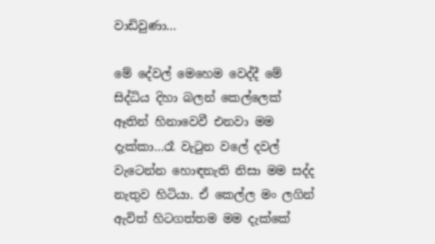වාඩිවුණා…

මේ දේවල් මෙහෙම වෙද්දී මේ සිද්ධිය දිහා බලන් කෙල්ලෙක් ඈතින් හිනාවෙවී එනවා මම දැක්කා…රෑ වැටුන වලේ දවල් වැටෙන්න හොඳනැති නිසා මම සද්ද නැතුව හිටියා. ඒ කෙල්ල මං ලගින් ඇවිත් හිටගත්තම මම දැක්කේ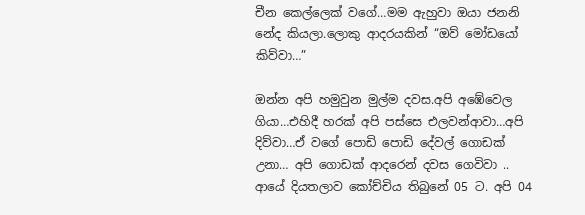චීන කෙල්ලෙක් වගේ…මම ඇහුවා ඔයා ජනනි නේද කියලා.ලොකු ආදරයකින් “ඔව් මෝඩයෝ කිව්වා…”

ඔන්න අපි හමුවුන මුල්ම දවස.අපි අඹේවෙල ගියා…එහිදී හරක් අපි පස්සෙ එලවන්ආවා…අපි දිව්වා…ඒ වගේ පොඩි පොඩි දේවල් ගොඩක් උනා… අපි ගොඩක් ආදරෙන් දවස ගෙවිවා .. ආයේ දියතලාව කෝච්චිය තිබුනේ 05 ට. අපි 04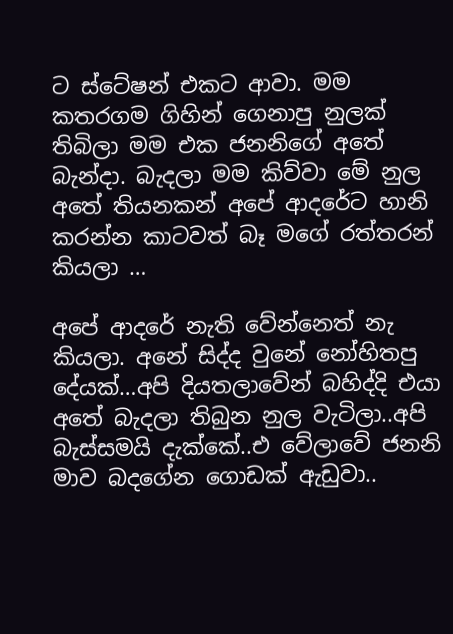ට ස්ටේෂන් එකට ආවා. මම කතරගම ගිහින් ගෙනාපු නුලක් තිබිලා මම එක ජනනිගේ අතේ බැන්දා. බැදලා මම කිව්වා මේ නුල අතේ තියනකන් අපේ ආදරේට හානි කරන්න කාටවත් බෑ මගේ රත්තරන් කියලා …

අපේ ආදරේ නැති වේන්නෙත් නැ කියලා. අනේ සිද්ද වුනේ නෝහිතපු දේයක්…අපි දියතලාවේන් බහිද්දි එයා අතේ බැදලා තිබුන නුල වැටිලා..අපි බැස්සමයි දැක්කේ..එ වේලාවේ ජනනි මාව බදගේන ගොඩක් ඇඩුවා..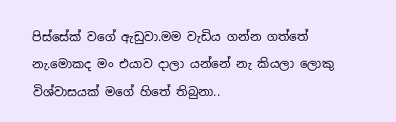පිස්සේක් වගේ ඇඩුවා.මම වැඩිය ගන්න ගත්තේ නැ.මොකද මං එයාව දාලා යන්නේ නැ කියලා ලොකු විශ්වාසයක් මගේ හිතේ තිබුනා..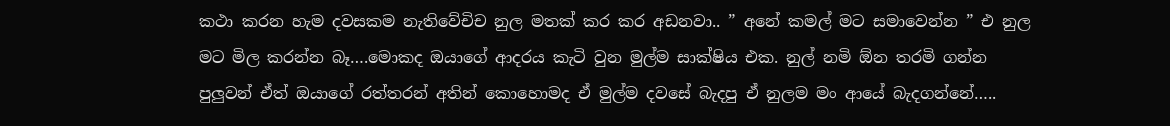කථා කරන හැම දවසකම නැතිවේචිච නුල මතක් කර කර අඩනවා.. ” අනේ කමල් මට සමාවෙන්න ” එ නුල මට මිල කරන්න බෑ….මොකද ඔයාගේ ආදරය කැටි වුන මුල්ම සාක්ෂිය එක. නුල් නමි ඕන තරමි ගන්න පුලුවන් ඒත් ඔයාගේ රත්තරන් අතින් කොහොමද ඒ මුල්ම දවසේ බැදපු ඒ නුලම මං ආයේ බැදගන්නේ…..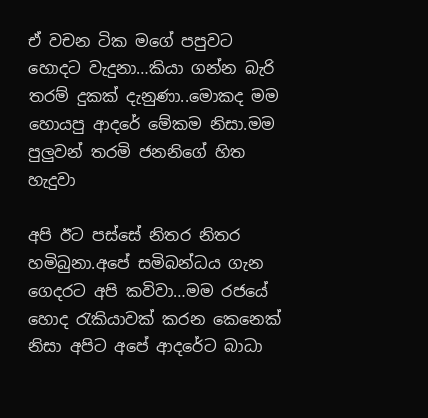ඒ වචන ටික මගේ පපුවට හොදට වැදුනා…කියා ගන්න බැරි තරම් දුකක් දැනුණා..මොකද මම හොයපු ආදරේ මේකම නිසා.මම පුලුවන් තරමි ජනනිගේ හිත හැදුවා

අපි ඊට පස්සේ නිතර නිතර හමිබුනා.අපේ සමිබන්ධය ගැන ගෙදරට අපි කවිවා…මම රජයේ හොද රැකියාවක් කරන කෙනෙක් නිසා අපිට අපේ ආදරේට බාධා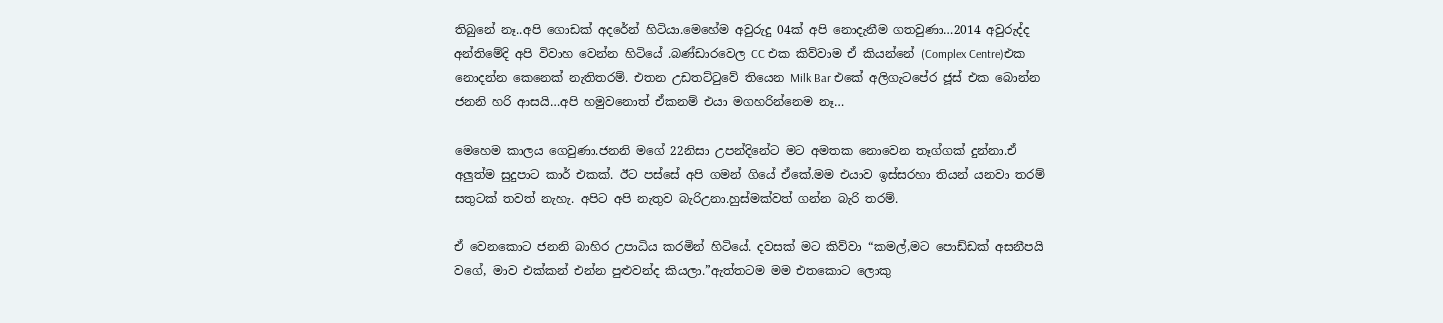තිබුනේ නෑ..අපි ගොඩක් අදරේන් හිටියා.මෙහේම අවුරුදු 04ක් අපි නොදැනීම ගතවුණා…2014 අවුරුද්ද අන්තිමේදි අපි විවාහ වෙන්න හිටියේ .බණ්ඩාරවෙල CC එක කිව්වාම ඒ කියන්නේ (Complex Centre)එක නොදන්න කෙනෙක් නැතිතරම්. එතන උඩතට්ටුවේ තියෙන Milk Bar එකේ අලිගැටපේර ජූස් එක බොන්න ජනනි හරි ආසයි…අපි හමුවනොත් ඒකනම් එයා මගහරින්නෙම නෑ…

මෙහෙම කාලය ගෙවුණා.ජනනි මගේ 22නිසා උපන්දිනේට මට අමතක නොවෙන තෑග්ගක් දුන්නා.ඒ අලුත්ම සුදුපාට කාර් එකක්. ඊට පස්සේ අපි ගමන් ගියේ ඒකේ.මම එයාව ඉස්සරහා තියන් යනවා තරම් සතුටක් තවත් නැහැ. අපිට අපි නැතුව බැරිඋනා.හුස්මක්වත් ගන්න බැරි තරම්.

ඒ වෙනකොට ජනනි බාහිර උපාධිය කරමින් හිටියේ. දවසක් මට කිව්වා “කමල්,මට පොඩ්ඩක් අසනීපයි වගේ, මාව එක්කන් එන්න පුළුවන්ද කියලා.”ඇත්තටම මම එතකොට ලොකු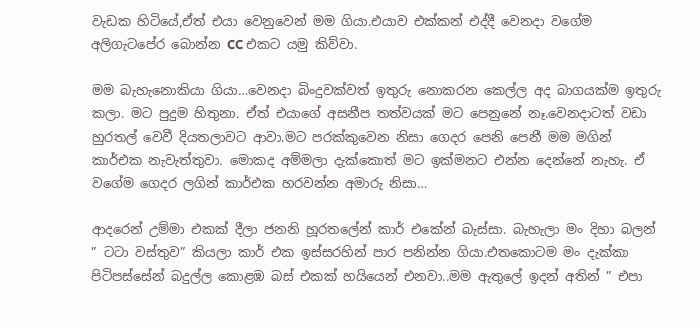වැඩක හිටියේ,ඒත් එයා වෙනුවෙන් මම ගියා.එයාව එක්කන් එද්දී වෙනදා වගේම අලිගැටපේර බොන්න CC එකට යමු කිව්වා.

මම බැහැනොකියා ගියා…වෙනදා බිංදුවක්වත් ඉතුරු නොකරන කෙල්ල අද බාගයක්ම ඉතුරු කලා. මට පුදුම හිතුනා. ඒත් එයාගේ අසනීප තත්වයක් මට පෙනුනේ නෑ.වෙනදාටත් වඩා හුරතල් වෙවී දියතලාවට ආවා.මට පරක්කුවෙන නිසා ගෙදර පෙනි පෙනී මම මගින් කාර්එක නැවැත්තුවා. මොකද අම්මලා දැක්කොත් මට ඉක්මනට එන්න දෙන්නේ නැහැ. ඒ වගේම ගෙදර ලගින් කාර්එක හරවන්න අමාරු නිසා…

ආදරෙන් උම්මා එකක් දීලා ජනනි හූරතලේන් කාර් එකේන් බැස්සා. බැහැලා මං දිහා බලන් ” ටටා වස්තුව” කියලා කාර් එක ඉස්සරහින් පාර පනින්න ගියා.එතකොටම මං දැක්කා පිටිපස්සේන් බදුල්ල කොළඹ බස් එකක් හයියෙන් එනවා..මම ඇතුලේ ඉදන් අතින් ” එපා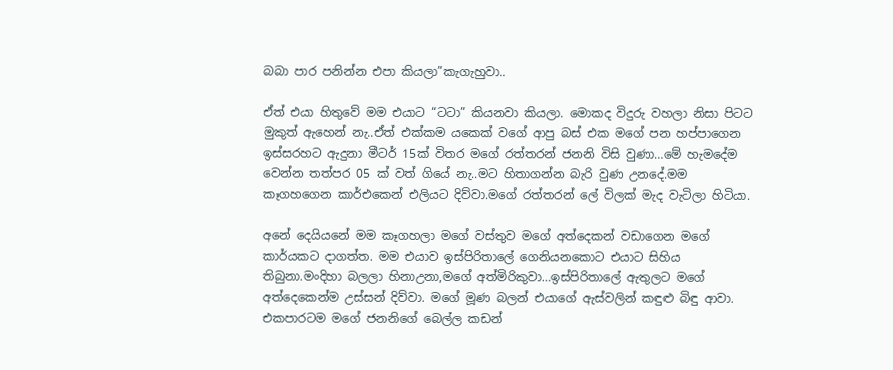බබා පාර පනින්න එපා කියලා”කැගැහුවා..

ඒත් එයා හිතුවේ මම එයාට “ටටා” කියනවා කියලා. මොකද විදුරු වහලා නිසා පිටට මුකුත් ඇහෙන් නැ..ඒත් එක්කම යකෙක් වගේ ආපු බස් එක මගේ පන හප්පාගෙන ඉස්සරහට ඇදුනා මීටර් 15ක් විතර මගේ රත්තරන් ජනනි විසි වුණා…මේ හැමදේම වෙන්න තත්පර 05 ක් වත් ගියේ නැ..මට හිතාගන්න බැරි වුණ උනදේ.මම කෑගහගෙන කාර්එකෙන් එලියට දිව්වා.මගේ රත්තරන් ලේ විලක් මැද වැටිලා හිටියා.

අනේ දෙයියනේ මම කෑගහලා මගේ වස්තුව මගේ අත්දෙකන් වඩාගෙන මගේ කාර්යකට දාගත්ත. මම එයාව ඉස්පිරිතාලේ ගෙනියනකොට එයාට සිහිය තිබුනා.මංදිහා බලලා හිනාඋනා,මගේ අත්මිරිකුවා…ඉස්පිරිතාලේ ඇතුලට මගේ අත්දෙකෙන්ම උස්සන් දිව්වා. මගේ මූණ බලන් එයාගේ ඇස්වලින් කඳුළු බිඳු ආවා. එකපාරටම මගේ ජනනිගේ බෙල්ල කඩන්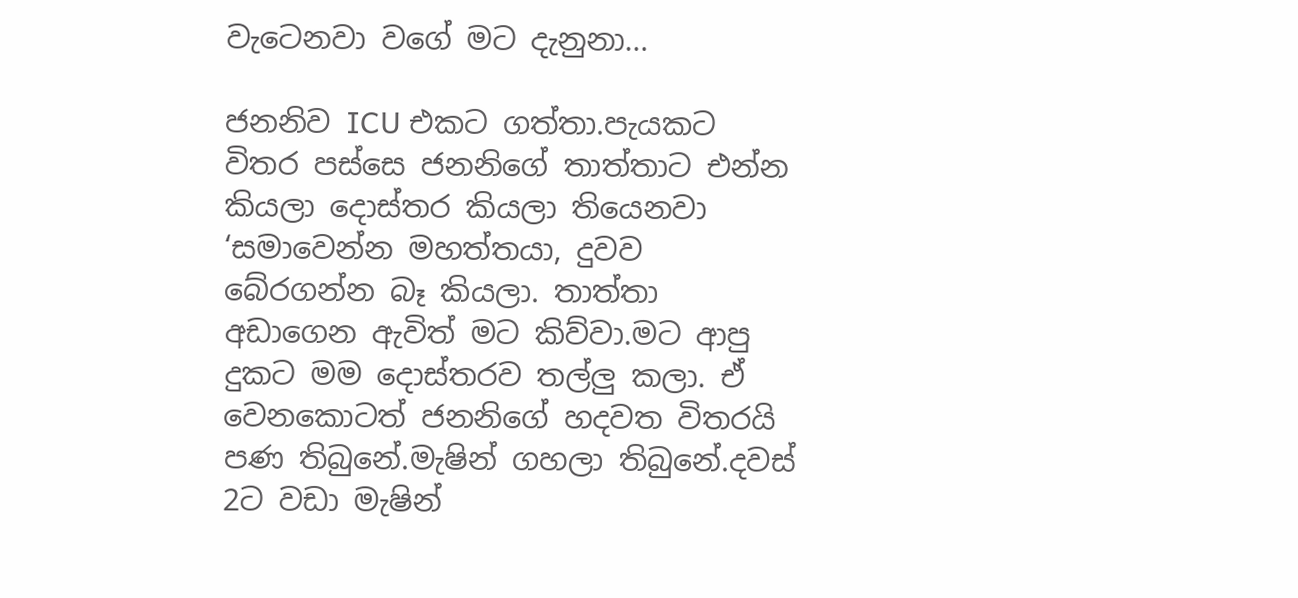වැටෙනවා වගේ මට දැනුනා…

ජනනිව ICU එකට ගත්තා.පැයකට විතර පස්සෙ ජනනිගේ තාත්තාට එන්න කියලා දොස්තර කියලා තියෙනවා ‘සමාවෙන්න මහත්තයා, දුවව බේරගන්න බෑ කියලා. තාත්තා අඩාගෙන ඇවිත් මට කිව්වා.මට ආපු දුකට මම දොස්තරව තල්ලු කලා. ඒ වෙනකොටත් ජනනිගේ හදවත විතරයි පණ තිබුනේ.මැෂින් ගහලා තිබුනේ.දවස් 2ට වඩා මැෂින්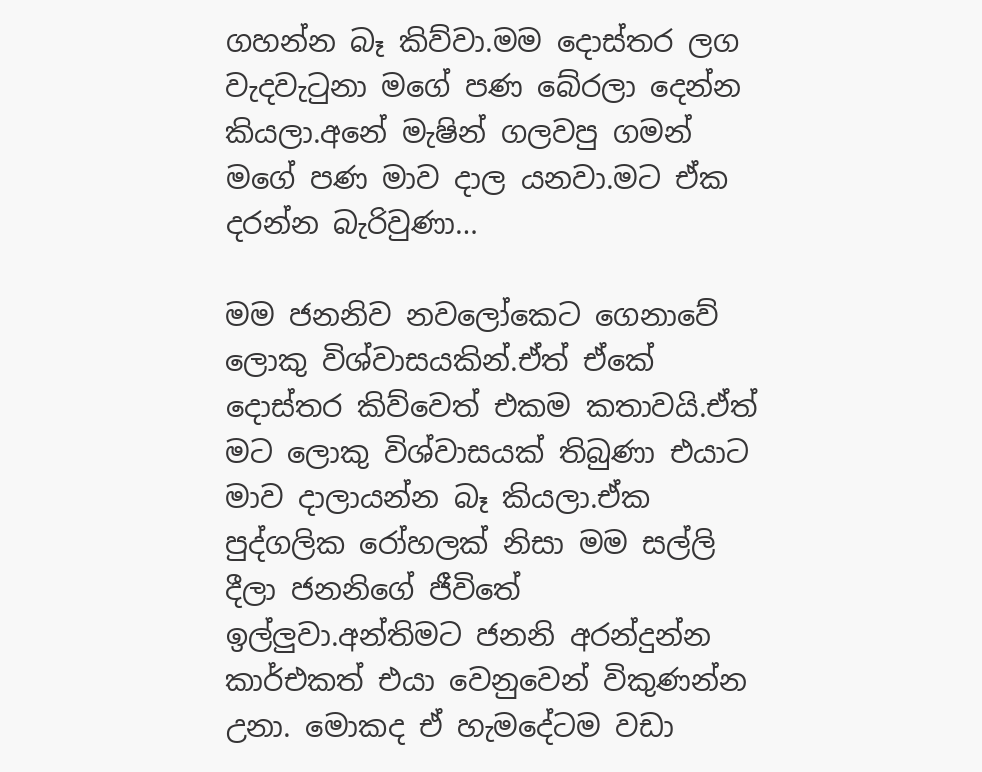ගහන්න බෑ කිව්වා.මම දොස්තර ලග වැදවැටුනා මගේ පණ බේරලා දෙන්න කියලා.අනේ මැෂින් ගලවපු ගමන් මගේ පණ මාව දාල යනවා.මට ඒක දරන්න බැරිවුණා…

මම ජනනිව නවලෝකෙට ගෙනාවේ ලොකු විශ්වාසයකින්.ඒත් ඒකේ දොස්තර කිව්වෙත් එකම කතාවයි.ඒත් මට ලොකු විශ්වාසයක් තිබුණා එයාට මාව දාලායන්න බෑ කියලා.ඒක පුද්ගලික රෝහලක් නිසා මම සල්ලි දීලා ජනනිගේ ජීවිතේ ඉල්ලුවා.අන්තිමට ජනනි අරන්දුන්න කාර්එකත් එයා වෙනුවෙන් විකුණන්න උනා. මොකද ඒ හැමදේටම වඩා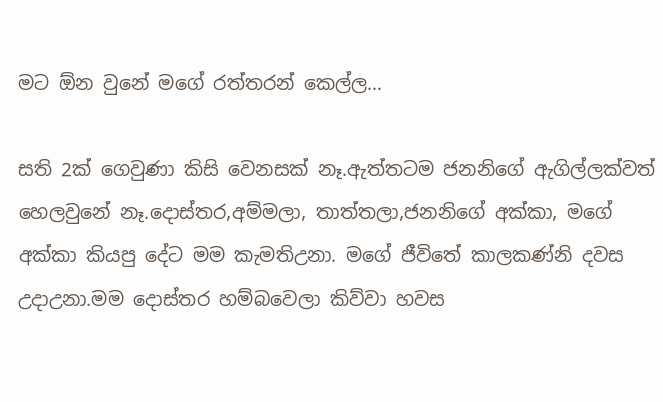මට ඕන වුනේ මගේ රත්තරන් කෙල්ල…

සති 2ක් ගෙවුණා කිසි වෙනසක් නෑ.ඇත්තටම ජනනිගේ ඇගිල්ලක්වත් හෙලවුනේ නෑ.දොස්තර,අම්මලා, තාත්තලා,ජනනිගේ අක්කා, මගේ අක්කා කියපු දේට මම කැමතිඋනා. මගේ ජීවිතේ කාලකණ්නි දවස උදාඋනා.මම දොස්තර හම්බවෙලා කිව්වා හවස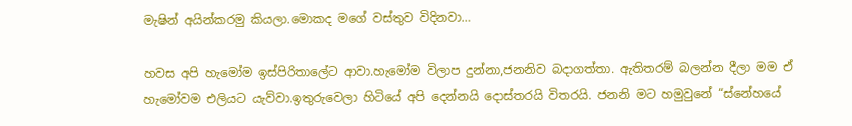මැෂින් අයින්කරමු කියලා.මොකද මගේ වස්තුව විදිනවා…

හවස අපි හැමෝම ඉස්පිරිතාලේට ආවා.හැමෝම විලාප දුන්නා,ජනනිව බදාගත්තා. ඇතිතරම් බලන්න දීලා මම ඒ හැමෝවම එලියට යැව්වා.ඉතුරුවෙලා හිටියේ අපි දෙන්නයි දොස්තරයි විතරයි. ජනනි මට හමුවුනේ “ස්නේහයේ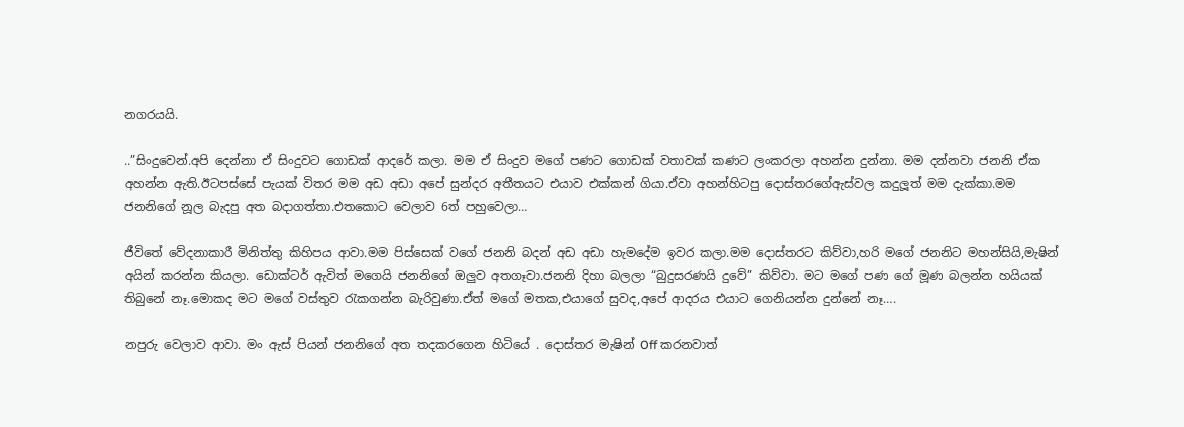නගරයයි.

..”සිංදුවෙන්.අපි දෙන්නා ඒ සිංදුවට ගොඩක් ආදරේ කලා. මම ඒ සිංදුව මගේ පණට ගොඩක් වතාවක් කණට ලංකරලා අහන්න දුන්නා. මම දන්නවා ජනනි ඒක අහන්න ඇති.ඊටපස්සේ පැයක් විතර මම අඩ අඩා අපේ සුන්දර අතීතයට එයාව එක්කන් ගියා.ඒවා අහන්හිටපු දොස්තරගේඇස්වල කදුලූත් මම දැක්කා.මම ජනනිගේ නූල බැදපු අත බදාගත්තා.එතකොට වෙලාව 6ත් පහුවෙලා…

ජීවිතේ වේදනාකාරී මිනිත්තු කිහිපය ආවා.මම පිස්සෙක් වගේ ජනනි බදන් අඩ අඩා හැමදේම ඉවර කලා.මම දොස්තරට කිව්වා,හරි මගේ ජනනිට මහන්සියි,මැෂින් අයින් කරන්න කියලා. ඩොක්ටර් ඇවිත් මගෙයි ජනනිගේ ඔලුව අතගෑවා.ජනනි දිහා බලලා “බුදුසරණයි දුවේ” කිව්වා. මට මගේ පණ ගේ මූණ බලන්න හයියක් තිබුනේ නෑ.මොකද මට මගේ වස්තුව රැකගන්න බැරිවුණා.ඒත් මගේ මතක,එයාගේ සුවද,අපේ ආදරය එයාට ගෙනියන්න දුන්නේ නෑ….

නපුරු වෙලාව ආවා. මං ඇස් පියන් ජනනිගේ අත තදකරගෙන හිටියේ . දොස්තර මැෂින් Off කරනවාත්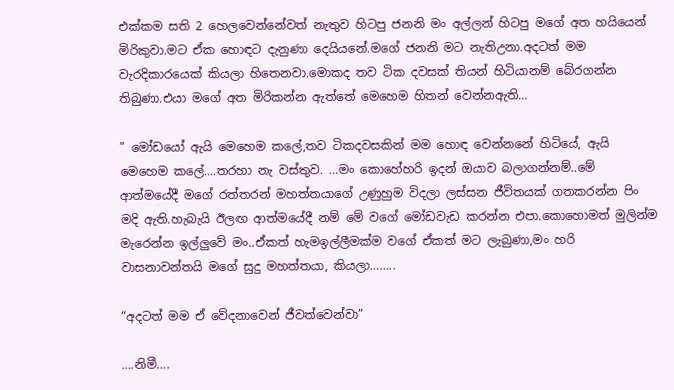එක්කම සති 2 හෙලවෙන්නේවත් නැතුව හිටපු ජනනි මං අල්ලන් හිටපු මගේ අත හයියෙන් මිරිකුවා.මට ඒක හොඳට දැනුණා දෙයියනේ.මගේ ජනනි මට නැතිඋනා.අදටත් මම වැරදිකාරයෙක් කියලා හිතෙනවා.මොකද තව ටික දවසක් තියන් හිටියානම් බේරගන්න තිබුණා.එයා මගේ අත මිරිකන්න ඇත්තේ මෙහෙම හිතන් වෙන්නඇති…

” මෝඩයෝ ඇයි මෙහෙම කලේ,තව ටිකදවසකින් මම හොඳ වෙන්නනේ හිටියේ, ඇයි මෙහෙම කලේ….තරහා නැ වස්තුව. …මං කොහේහරි ඉදන් ඔයාව බලාගන්නම්..මේ ආත්මයේදී මගේ රත්තරන් මහත්තයාගේ උණුහුම විදලා ලස්සන ජීවිතයක් ගතකරන්න පිං මදි ඇති.හැබැයි ඊලඟ ආත්මයේදී නම් මේ වගේ මෝඩවැඩ කරන්න එපා.කොහොමත් මුලින්ම මැරෙන්න ඉල්ලුවේ මං..ඒකත් හැමඉල්ලීමක්ම වගේ ඒකත් මට ලැබුණා,මං හරි වාසනාවන්තයි මගේ සුදු මහත්තයා, කියලා……..

“අදටත් මම ඒ වේදනාවෙන් ජීවත්වෙන්වා”

….නිමී….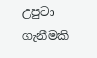උපුටා ගැනීමකි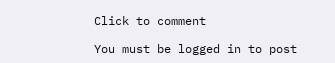Click to comment

You must be logged in to post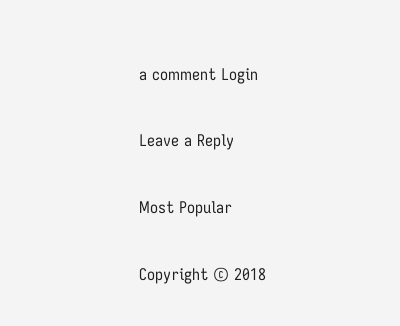a comment Login

Leave a Reply

Most Popular

Copyright © 2018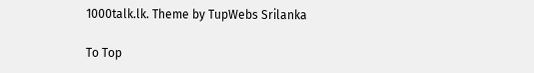1000talk.lk. Theme by TupWebs Srilanka

To Top